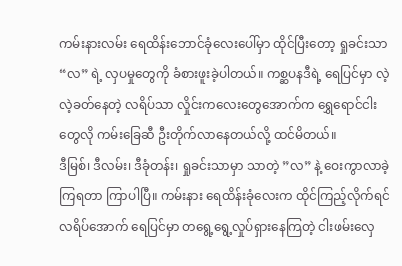ကမ်းနားလမ်း ရေထိန်းဘောင်ခုံလေးပေါ်မှာ ထိုင်ပြီးတော့ ရှုခင်းသာ “လ” ရဲ့ လှပမှုတွေကို ခံစားဖူးခဲ့ပါတယ်။ ကစ္ဆပနဒီရဲ့ ရေပြင်မှာ လဲ့လဲ့ခတ်နေတဲ့ လရိပ်သာ လှိုင်းကလေးတွေအောက်က ရွှေရောင်ငါးတွေလို ကမ်းခြေဆီ ဦးတိုက်လာနေတယ်လို့ ထင်မိတယ်။
ဒီမြစ်၊ ဒီလမ်း၊ ဒီခုံတန်း၊ ရှုခင်းသာမှာ သာတဲ့ ”လ” နဲ့ ဝေးကွာလာခဲ့ကြရတာ ကြာပါပြီ။ ကမ်းနား ရေထိန်းခုံလေးက ထိုင်ကြည့်လိုက်ရင် လရိပ်အောက် ရေပြင်မှာ တရွေ့ရွေ့လှုပ်ရှားနေကြတဲ့ ငါးဖမ်းလှေ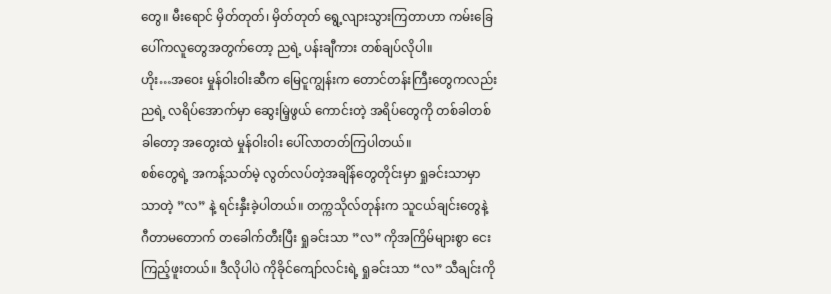တွေ။ မီးရောင် မှိတ်တုတ်၊ မှိတ်တုတ် ရွေ့လျားသွားကြတာဟာ ကမ်းခြေပေါ်ကလူတွေအတွက်တော့ ညရဲ့ ပန်းချီကား တစ်ချပ်လိုပါ။
ဟိုး…အဝေး မှုန်ဝါးဝါးဆီက မြေငူကျွန်းက တောင်တန်းကြီးတွေကလည်း ညရဲ့ လရိပ်အောက်မှာ ဆွေးမြဲ့ဖွယ် ကောင်းတဲ့ အရိပ်တွေကို တစ်ခါတစ်ခါတော့ အတွေးထဲ မှုန်ဝါးဝါး ပေါ်လာတတ်ကြပါတယ်။
စစ်တွေရဲ့ အကန့်သတ်မဲ့ လွတ်လပ်တဲ့အချိန်တွေတိုင်းမှာ ရှုခင်းသာမှာ သာတဲ့ ”လ” နဲ့ ရင်းနှီးခဲ့ပါတယ်။ တက္ကသိုလ်တုန်းက သူငယ်ချင်းတွေနဲ့ ဂီတာမတောက် တခေါက်တီးပြီး ရှုခင်းသာ ”လ” ကိုအကြိမ်များစွာ ငေးကြည့်ဖူးတယ်။ ဒီလိုပါပဲ ကိုခိုင်ကျော်လင်းရဲ့ ရှုခင်းသာ “လ” သီချင်းကို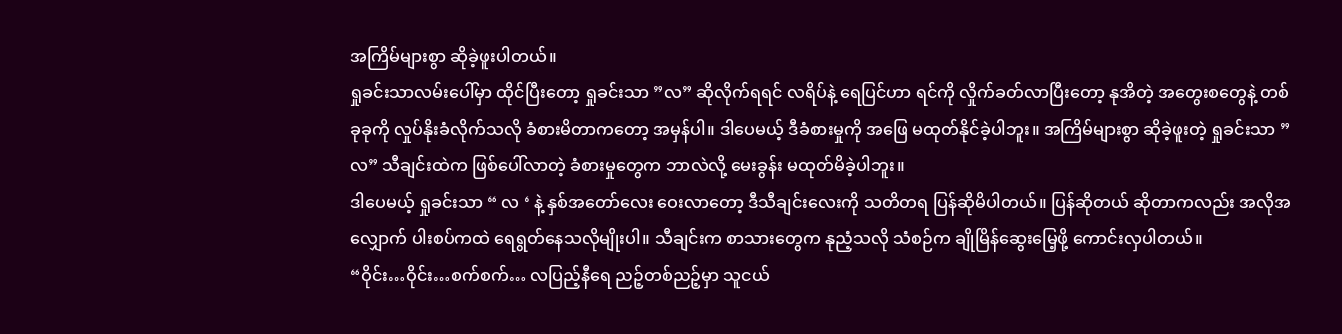အကြိမ်များစွာ ဆိုခဲ့ဖူးပါတယ်။
ရှုခင်းသာလမ်းပေါ်မှာ ထိုင်ပြီးတော့ ရှုခင်းသာ ”လ” ဆိုလိုက်ရရင် လရိပ်နဲ့ ရေပြင်ဟာ ရင်ကို လှိုက်ခတ်လာပြီးတော့ နုအိတဲ့ အတွေးစတွေနဲ့ တစ်ခုခုကို လှုပ်နိုးခံလိုက်သလို ခံစားမိတာကတော့ အမှန်ပါ။ ဒါပေမယ့် ဒီခံစားမှုကို အဖြေ မထုတ်နိုင်ခဲ့ပါဘူး။ အကြိမ်များစွာ ဆိုခဲ့ဖူးတဲ့ ရှုခင်းသာ ”လ” သီချင်းထဲက ဖြစ်ပေါ်လာတဲ့ ခံစားမှုတွေက ဘာလဲလို့ မေးခွန်း မထုတ်မိခဲ့ပါဘူး။
ဒါပေမယ့် ရှုခင်းသာ “ လ ‘ နဲ့ နှစ်အတော်လေး ဝေးလာတော့ ဒီသီချင်းလေးကို သတိတရ ပြန်ဆိုမိပါတယ်။ ပြန်ဆိုတယ် ဆိုတာကလည်း အလိုအလျှောက် ပါးစပ်ကထဲ ရေရွတ်နေသလိုမျိုးပါ။ သီချင်းက စာသားတွေက နုညံ့သလို သံစဉ်က ချိုမြိန်ဆွေးမြေ့ဖို့ ကောင်းလှပါတယ်။
“ဝိုင်း…ဝိုင်း…စက်စက်… လပြည့်နီရေ ညဉ့်တစ်ညဉ့်မှာ သူငယ်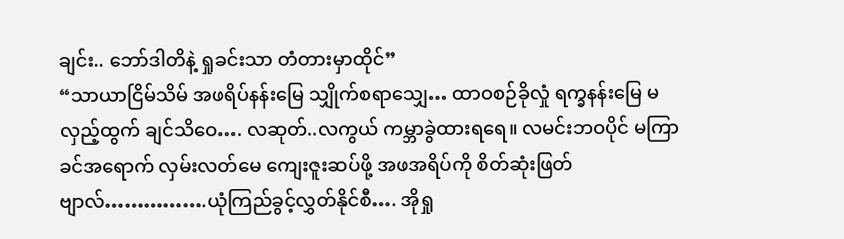ချင်း.. ဘော်ဒါတိနဲ့ ရှုခင်းသာ တံတားမှာထိုင်”
“သာယာငြိမ်သိမ် အဖရိပ်နန်းမြေ သျှိုက်စရာသျှေ… ထာဝစဉ်ခိုလှုံ ရက္ခနန်းမြေ မလှည့်ထွက် ချင်သိဝေ…. လဆုတ်..လကွယ် ကမ္ဘာခွဲထားရရေ။ လမင်းဘဝပိုင် မကြာခင်အရောက် လှမ်းလတ်မေ ကျေးဇူးဆပ်ဖို့ အဖအရိပ်ကို စိတ်ဆုံးဖြတ်ဗျာလ်…………….ယုံကြည်ခွင့်လွှတ်နိုင်စီ…. အိုရှု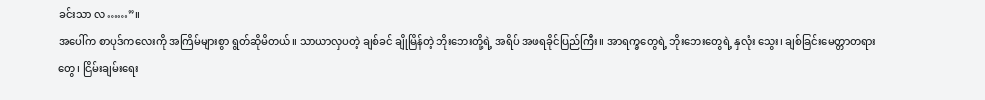ခင်းသာ လ……”။
အပေါ်က စာပုဒ်ကလေးကို အကြိမ်များစွာ ရွတ်ဆိုမိတယ်။ သာယာလှပတဲ့ ချစ်ခင် ချိုမြိန်တဲ့ ဘိုးဘေးတို့ရဲ့ အရိပ် အဖရခိုင်ပြည်ကြီး။ အာရက္ခတွေရဲ့ ဘိုးဘေးတွေရဲ့ နှလုံး သွေး၊ ချစ်ခြင်းမေတ္တာတရားတွေ၊ ငြိမ်းချမ်းရေး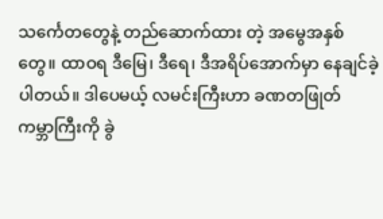သင်္ကေတတွေနဲ့ တည်ဆောက်ထား တဲ့ အမွေအနှစ်တွေ။ ထာဝရ ဒီမြေ၊ ဒီရေ၊ ဒီအရိပ်အောက်မှာ နေချင်ခဲ့ပါတယ်။ ဒါပေမယ့် လမင်းကြီးဟာ ခဏတဖြုတ် ကမ္ဘာကြီးကို ခွဲ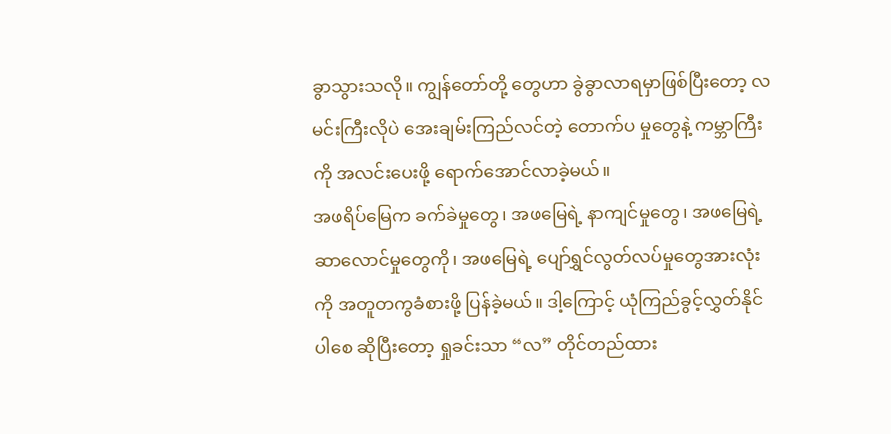ခွာသွားသလို။ ကျွန်တော်တို့ တွေဟာ ခွဲခွာလာရမှာဖြစ်ပြီးတော့ လမင်းကြီးလိုပဲ အေးချမ်းကြည်လင်တဲ့ တောက်ပ မှုတွေနဲ့ ကမ္ဘာကြီးကို အလင်းပေးဖို့ ရောက်အောင်လာခဲ့မယ်။
အဖရိပ်မြေက ခက်ခဲမှုတွေ၊ အဖမြေရဲ့ နာကျင်မှုတွေ၊ အဖမြေရဲ့ဆာလောင်မှုတွေကို၊ အဖမြေရဲ့ ပျော်ရွှင်လွတ်လပ်မှုတွေအားလုံးကို အတူတကွခံစားဖို့ ပြန်ခဲ့မယ်။ ဒါ့ကြောင့် ယုံကြည်ခွင့်လွှတ်နိုင်ပါစေ ဆိုပြီးတော့ ရှုခင်းသာ “လ” တိုင်တည်ထား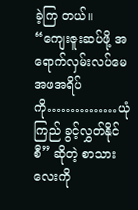ခဲ့ကြ တယ်။
“ကျေးဇူးဆပ်ဖို့ အရောက်လှမ်းလပ်မေ အဖအရိပ်ကို……………ယုံကြည် ခွင့်လွှတ်နိုင်စီ” ဆိုတဲ့ စာသားလေးကို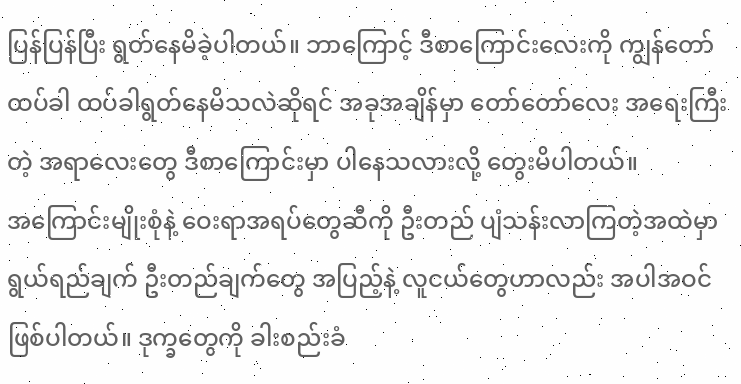ပြန်ပြန်ပြီး ရွတ်နေမိခဲ့ပါတယ်။ ဘာကြောင့် ဒီစာကြောင်းလေးကို ကျွန်တော် ထပ်ခါ ထပ်ခါရွတ်နေမိသလဲဆိုရင် အခုအချိန်မှာ တော်တော်လေး အရေးကြီးတဲ့ အရာလေးတွေ ဒီစာကြောင်းမှာ ပါနေသလားလို့ တွေးမိပါတယ်။
အကြောင်းမျိုးစုံနဲ့ ဝေးရာအရပ်တွေဆီကို ဦးတည် ပျံသန်းလာကြတဲ့အထဲမှာ ရွယ်ရည်ချက် ဦးတည်ချက်တွေ အပြည့်နဲ့ လူငယ်တွေဟာလည်း အပါအဝင် ဖြစ်ပါတယ်။ ဒုက္ခတွေကို ခါးစည်းခံ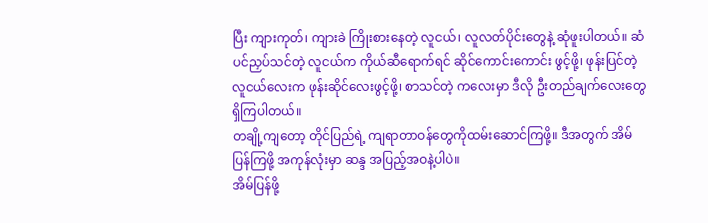ပြီး ကျားကုတ်၊ ကျားခဲ ကြိုးစားနေတဲ့ လူငယ်၊ လူလတ်ပိုင်းတွေနဲ့ ဆုံဖူးပါတယ်။ ဆံပင်ညှပ်သင်တဲ့ လူငယ်က ကိုယ်ဆီရောက်ရင် ဆိုင်ကောင်းကောင်း ဖွင့်ဖို့၊ ဖုန်းပြင်တဲ့ လူငယ်လေးက ဖုန်းဆိုင်လေးဖွင့်ဖို့၊ စာသင်တဲ့ ကလေးမှာ ဒီလို ဦးတည်ချက်လေးတွေ ရှိကြပါတယ်။
တချို့ကျတော့ တိုင်ပြည်ရဲ့ ကျရာတာဝန်တွေကိုထမ်းဆောင်ကြဖို့။ ဒီအတွက် အိမ်ပြန်ကြဖို့ အကုန်လုံးမှာ ဆန္ဒ အပြည့်အဝနဲ့ပါပဲ။
အိမ်ပြန်ဖို့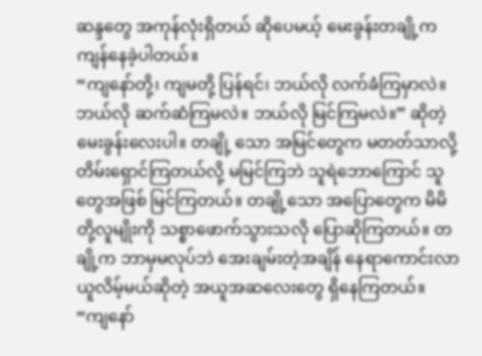ဆန္ဒတွေ အကုန်လုံးရှိတယ် ဆိုပေမယ့် မေးခွန်းတချို့က ကျန်နေခဲ့ပါတယ်။
“ကျနော်တို့၊ ကျမတို့ ပြန်ရင်၊ ဘယ်လို လက်ခံကြမှာလဲ။ ဘယ်လို ဆက်ဆံကြမလဲ။ ဘယ်လို မြင်ကြမလဲ။” ဆိုတဲ့ မေးခွန်းလေးပါ။ တချို့ သော အမြင်တွေက မတတ်သာလို့တိမ်းရှောင်ကြတယ်လို့ မမြင်ကြဘဲ သူရဲဘောကြောင် သူတွေအဖြစ် မြင်ကြတယ်။ တချို့သော အပြောတွေက မိမိတို့လူမျိုးကို သစ္စာဖောက်သွားသလို ပြောဆိုကြတယ်။ တချို့က ဘာမှမလုပ်ဘဲ အေးချမ်းတဲ့အချိန် နေရာကောင်းလာယူလိမ့်မယ်ဆိုတဲ့ အယူအဆလေးတွေ ရှိနေကြတယ်။
“ကျနော်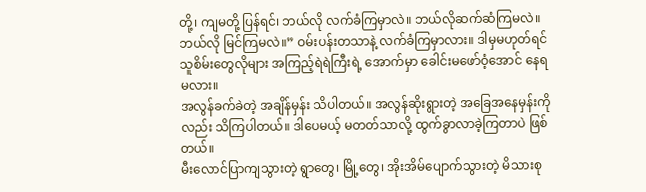တို့၊ ကျမတို့ ပြန်ရင်၊ ဘယ်လို လက်ခံကြမှာလဲ။ ဘယ်လိုဆက်ဆံကြမလဲ။ ဘယ်လို မြင်ကြမလဲ။” ဝမ်းပန်းတသာနဲ့ လက်ခံကြမှာလား။ ဒါမှမဟုတ်ရင် သူစိမ်းတွေလိုများ အကြည့်ရဲရဲကြီးရဲ့ အောက်မှာ ခေါင်းမဖော်ဝံ့အောင် နေရမလား။
အလွန်ခက်ခဲတဲ့ အချိန်မှန်း သိပါတယ်။ အလွန်ဆိုးရွားတဲ့ အခြေအနေမှန်းကိုလည်း သိကြပါတယ်။ ဒါပေမယ့် မတတ်သာလို့ ထွက်ခွာလာခဲ့ကြတာပဲ ဖြစ်တယ်။
မီးလောင်ပြာကျသွားတဲ့ ရွာတွေ၊ မြို့တွေ၊ အိုးအိမ်ပျောက်သွားတဲ့ မိသားစု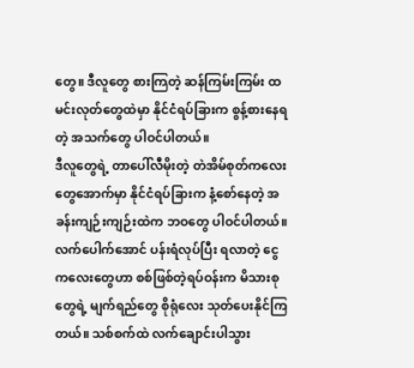တွေ။ ဒီလူတွေ စားကြတဲ့ ဆန်ကြမ်းကြမ်း ထမင်းလုတ်တွေထဲမှာ နိုင်ငံရပ်ခြားက စွန့်စားနေရတဲ့ အသက်တွေ ပါဝင်ပါတယ်။
ဒီလူတွေရဲ့ တာပေါ်လီမိုးတဲ့ တဲအိမ်စုတ်ကလေးတွေအောက်မှာ နိုင်ငံရပ်ခြားက နံ့စော်နေတဲ့ အခန်းကျဉ်းကျဉ်းထဲက ဘဝတွေ ပါဝင်ပါတယ်။ လက်ပေါက်အောင် ပန်းရံလုပ်ပြီး ရလာတဲ့ ငွေကလေးတွေဟာ စစ်ဖြစ်တဲ့ရပ်ဝန်းက မိသားစုတွေရဲ့ မျက်ရည်တွေ စိုရုံလေး သုတ်ပေးနိုင်ကြတယ်။ သစ်စက်ထဲ လက်ချောင်းပါသွား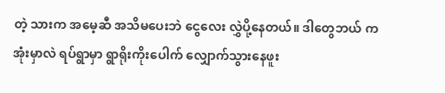တဲ့ သားက အမေ့ဆီ အသိမပေးဘဲ ငွေလေး လွှဲပို့နေတယ်။ ဒါတွေဘယ် ကအုံးမှာလဲ ရပ်ရွာမှာ ရွာရိုးကိုးပေါက် လျှောက်သွားနေဖူး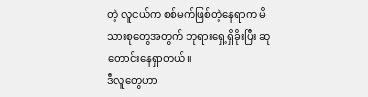တဲ့ လူငယ်က စစ်မက်ဖြစ်တဲ့နေရာက မိသားစုတွေအတွက် ဘုရားရှေ့ရှိခိုးပြီး ဆုတောင်းနေရှာတယ်။
ဒီလူတွေဟာ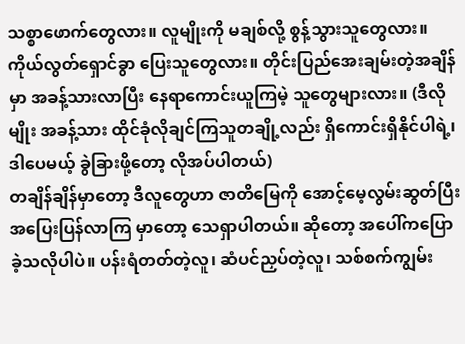သစ္စာဖောက်တွေလား။ လူမျိုးကို မချစ်လို့ စွန့်သွားသူတွေလား။ ကိုယ်လွတ်ရှောင်ခွာ ပြေးသူတွေလား။ တိုင်းပြည်အေးချမ်းတဲ့အချိန်မှာ အခန့်သားလာပြီး နေရာကောင်းယူကြမဲ့ သူတွေများလား။ (ဒီလိုမျိုး အခန့်သား ထိုင်ခုံလိုချင်ကြသူတချို့လည်း ရှိကောင်းရှိနိုင်ပါရဲ့၊ ဒါပေမယ့် ခွဲခြားဖို့တော့ လိုအပ်ပါတယ်)
တချိန်ချိန်မှာတော့ ဒီလူတွေဟာ ဇာတိမြေကို အောင့်မေ့လွမ်းဆွတ်ပြီး အပြေးပြန်လာကြ မှာတော့ သေရှာပါတယ်။ ဆိုတော့ အပေါ်ကပြောခဲ့သလိုပါပဲ။ ပန်းရံတတ်တဲ့လူ၊ ဆံပင်ညှပ်တဲ့လူ၊ သစ်စက်ကျွမ်း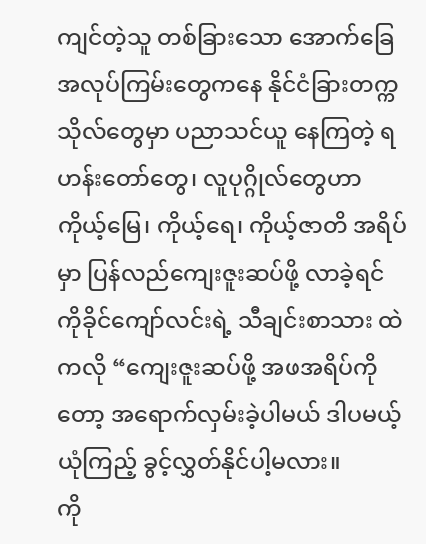ကျင်တဲ့သူ တစ်ခြားသော အောက်ခြေ အလုပ်ကြမ်းတွေကနေ နိုင်ငံခြားတက္ကသိုလ်တွေမှာ ပညာသင်ယူ နေကြတဲ့ ရဟန်းတော်တွေ၊ လူပုဂ္ဂိုလ်တွေဟာ ကိုယ့်မြေ၊ ကိုယ့်ရေ၊ ကိုယ့်ဇာတိ အရိပ်မှာ ပြန်လည်ကျေးဇူးဆပ်ဖို့ လာခဲ့ရင် ကိုခိုင်ကျော်လင်းရဲ့ သီချင်းစာသား ထဲကလို “ကျေးဇူးဆပ်ဖို့ အဖအရိပ်ကိုတော့ အရောက်လှမ်းခဲ့ပါမယ် ဒါပမယ့် ယုံကြည့် ခွင့်လွှတ်နိုင်ပါ့မလား။
ကို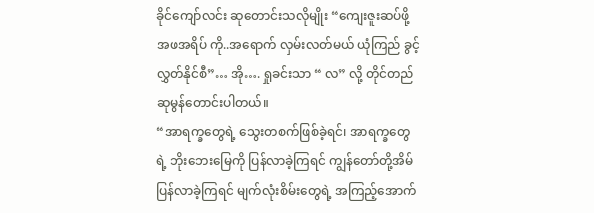ခိုင်ကျော်လင်း ဆုတောင်းသလိုမျိုး “ကျေးဇူးဆပ်ဖို့ အဖအရိပ် ကို..အရောက် လှမ်းလတ်မယ် ယုံကြည် ခွင့်လွှတ်နိုင်စီ”… အို…. ရှုခင်းသာ “ လ” လို့ တိုင်တည် ဆုမွန်တောင်းပါတယ်။
“အာရက္ခတွေရဲ့ သွေးတစက်ဖြစ်ခဲ့ရင်၊ အာရက္ခတွေရဲ့ ဘိုးဘေးမြေကို ပြန်လာခဲ့ကြရင် ကျွန်တော်တို့အိမ်ပြန်လာခဲ့ကြရင် မျက်လုံးစိမ်းတွေရဲ့ အကြည့်အောက်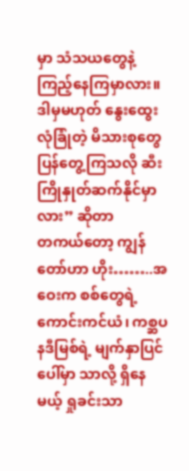မှာ သံသယတွေနဲ့ ကြည့်နေကြမှာလား။ ဒါမှမဟုတ် နွေးထွေးလုံခြုံတဲ့ မိသားစုတွေ ပြန်တွေ့ကြသလို ဆီးကြိုနှုတ်ဆက်နိုင်မှာလား” ဆိုတာ
တကယ်တော့ ကျွန်တော်ဟာ ဟိုး……..အဝေးက စစ်တွေရဲ့ ကောင်းကင်ယံ၊ ကစ္ဆပနဒီမြစ်ရဲ့ မျက်နှာပြင်ပေါ်မှာ သာလို့ ရှိနေမယ့် ရှုခင်းသာ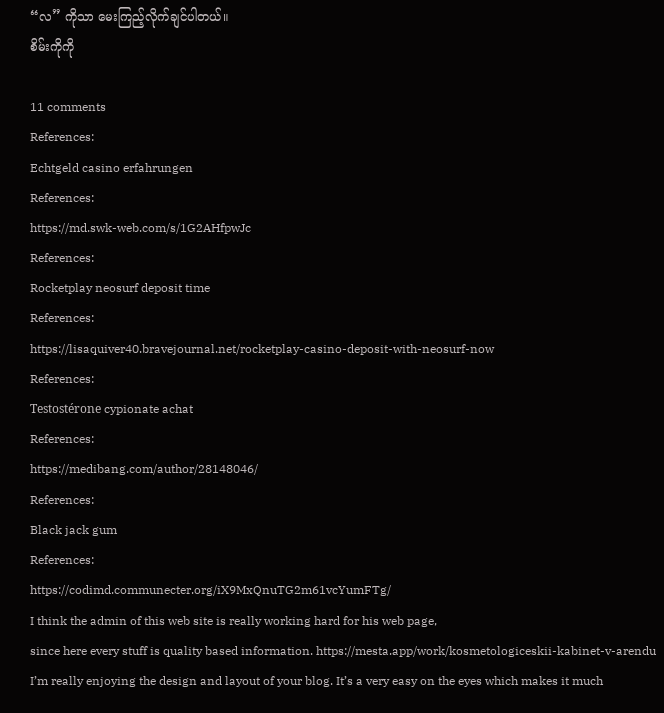“လ” ကိုသာ မေးကြည့်လိုက်ချင်ပါတယ်။
စိမ်းကိုကို

11 comments
References:
Echtgeld casino erfahrungen
References:
https://md.swk-web.com/s/1G2AHfpwJc
References:
Rocketplay neosurf deposit time
References:
https://lisaquiver40.bravejournal.net/rocketplay-casino-deposit-with-neosurf-now
References:
Testostérone cypionate achat
References:
https://medibang.com/author/28148046/
References:
Black jack gum
References:
https://codimd.communecter.org/iX9MxQnuTG2m61vcYumFTg/
I think the admin of this web site is really working hard for his web page,
since here every stuff is quality based information. https://mesta.app/work/kosmetologiceskii-kabinet-v-arendu
I’m really enjoying the design and layout of your blog. It’s a very easy on the eyes which makes it much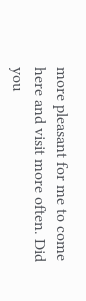more pleasant for me to come here and visit more often. Did you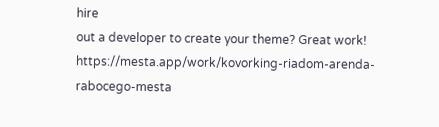hire
out a developer to create your theme? Great work! https://mesta.app/work/kovorking-riadom-arenda-rabocego-mesta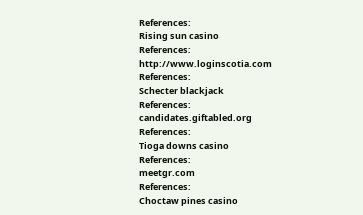References:
Rising sun casino
References:
http://www.loginscotia.com
References:
Schecter blackjack
References:
candidates.giftabled.org
References:
Tioga downs casino
References:
meetgr.com
References:
Choctaw pines casino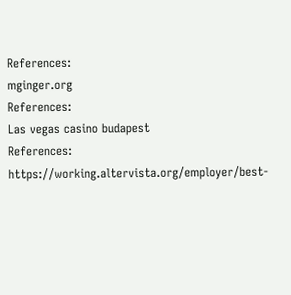References:
mginger.org
References:
Las vegas casino budapest
References:
https://working.altervista.org/employer/best-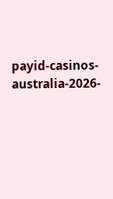payid-casinos-australia-2026-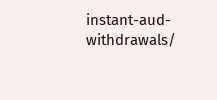instant-aud-withdrawals/